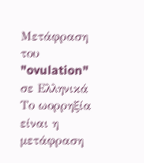Μετάφραση του "ovulation" σε Ελληνικά
Το ωορρηξία είναι η μετάφραση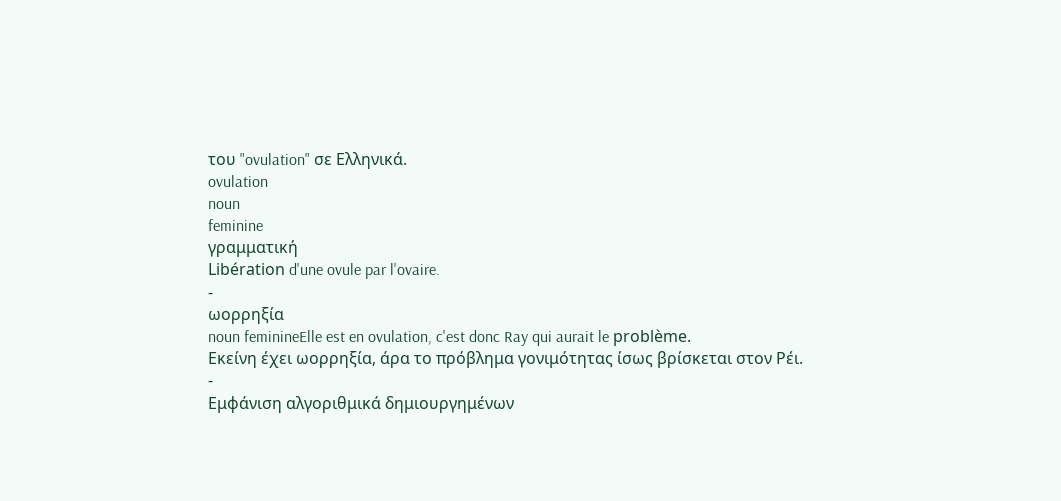του "ovulation" σε Ελληνικά.
ovulation
noun
feminine
γραμματική
Libération d'une ovule par l'ovaire.
-
ωορρηξία
noun feminineElle est en ovulation, c'est donc Ray qui aurait le problème.
Εκείνη έχει ωορρηξία, άρα το πρόβλημα γονιμότητας ίσως βρίσκεται στον Ρέι.
-
Εμφάνιση αλγοριθμικά δημιουργημένων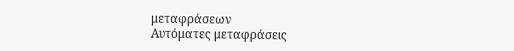μεταφράσεων
Αυτόματες μεταφράσεις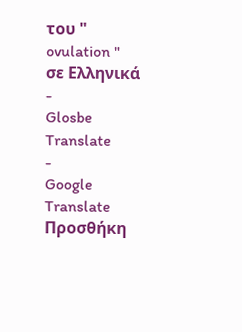του " ovulation " σε Ελληνικά
-
Glosbe Translate
-
Google Translate
Προσθήκη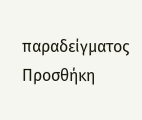παραδείγματος
Προσθήκη